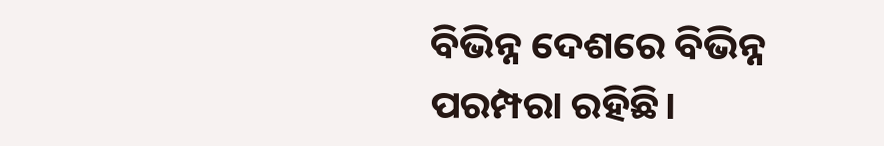ବିଭିନ୍ନ ଦେଶରେ ବିଭିନ୍ନ ପରମ୍ପରା ରହିଛି।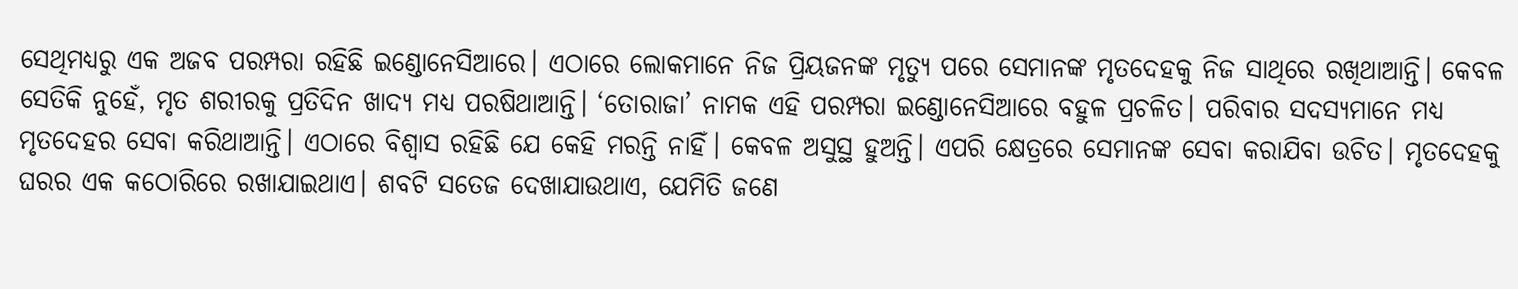ସେଥିମଧ୍ୟରୁ ଏକ ଅଜବ ପରମ୍ପରା ରହିଛି ଇଣ୍ଡୋନେସିଆରେ। ଏଠାରେ ଲୋକମାନେ ନିଜ ପ୍ରିୟଜନଙ୍କ ମୃତ୍ୟୁ ପରେ ସେମାନଙ୍କ ମୃତଦେହକୁ ନିଜ ସାଥିରେ ରଖିଥାଆନ୍ତି। କେବଳ ସେତିକି ନୁହେଁ, ମୃତ ଶରୀରକୁ ପ୍ରତିଦିନ ଖାଦ୍ୟ ମଧ୍ୟ ପରଷିଥାଆନ୍ତି। ‘ତୋରାଜା’ ନାମକ ଏହି ପରମ୍ପରା ଇଣ୍ଡୋନେସିଆରେ ବହୁଳ ପ୍ରଚଳିତ। ପରିବାର ସଦସ୍ୟମାନେ ମଧ୍ୟ ମୃତଦେହର ସେବା କରିଥାଆନ୍ତି। ଏଠାରେ ବିଶ୍ବାସ ରହିଛି ଯେ କେହି ମରନ୍ତି ନାହିଁ। କେବଳ ଅସୁସ୍ଥ ହୁଅନ୍ତି। ଏପରି କ୍ଷେତ୍ରରେ ସେମାନଙ୍କ ସେବା କରାଯିବା ଉଚିତ। ମୃତଦେହକୁ ଘରର ଏକ କଠୋରିରେ ରଖାଯାଇଥାଏ। ଶବଟି ସତେଜ ଦେଖାଯାଉଥାଏ, ଯେମିତି ଜଣେ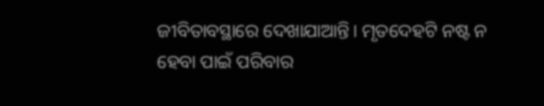ଜୀବିତାବସ୍ଥାରେ ଦେଖାଯାଆନ୍ତି। ମୃତଦେହଟି ନଷ୍ଟ ନ ହେବା ପାଇଁ ପରିବାର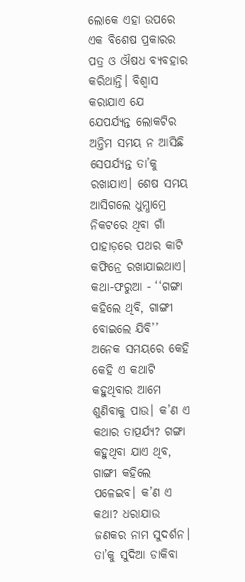ଲୋକେ ଏହା ଉପରେ ଏକ ବିଶେଷ ପ୍ରକାରର ପତ୍ର ଓ ଔଷଧ ବ୍ୟବହାର କରିଥାନ୍ତି। ବିଶ୍ବାସ କରାଯାଏ ଯେ ଯେପର୍ଯ୍ୟନ୍ତ ଲୋକଟିର ଅନ୍ତିମ ସମୟ ନ ଆସିଛି ସେପର୍ଯ୍ୟନ୍ତ ତା’କୁ ରଖାଯାଏ। ଶେଷ ସମୟ ଆସିଗଲେ ଧୁମ୍ଧାମ୍ରେ ନିକଟରେ ଥିବା ଗାଁ ପାହାଡ଼ରେ ପଥର କାଟି କଫିନ୍ରେ ରଖାଯାଇଥାଏ।
କଥା-ଫରୁଆ - ‘‘ଗଙ୍ଗା କହିଲେ ଥିବି, ଗାଙ୍ଗୀ ବୋଇଲେ ଯିବି’’
ଅନେକ ସମୟରେ କେହି କେହି ଏ କଥାଟି କହୁଥିବାର ଆମେ ଶୁଣିବାକୁ ପାଉ। କ’ଣ ଏ କଥାର ତାତ୍ପର୍ଯ୍ୟ? ଗଙ୍ଗା କହୁଥିବା ଯାଏ ଥିବ, ଗାଙ୍ଗୀ କହିଲେ ପଳେଇବ। କ’ଣ ଏ କଥା? ଧରାଯାଉ ଜଣକର ନାମ ସୁଦର୍ଶନ। ତା’କୁ ସୁଦିଆ ଡାକିବା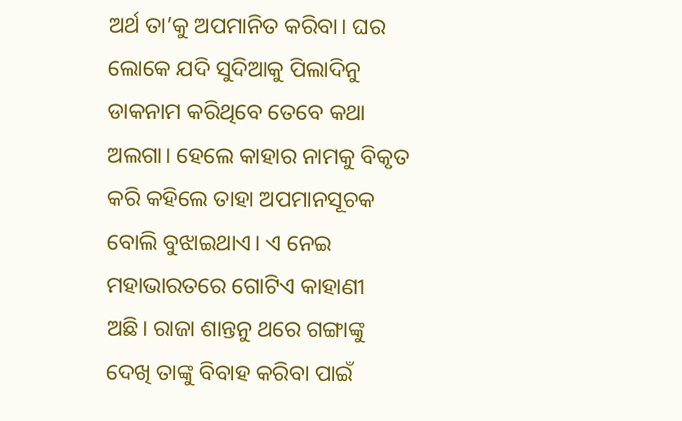ଅର୍ଥ ତା’କୁ ଅପମାନିତ କରିବା। ଘର ଲୋକେ ଯଦି ସୁଦିଆକୁ ପିଲାଦିନୁ ଡାକନାମ କରିଥିବେ ତେବେ କଥା ଅଲଗା। ହେଲେ କାହାର ନାମକୁ ବିକୃତ କରି କହିଲେ ତାହା ଅପମାନସୂଚକ ବୋଲି ବୁଝାଇଥାଏ। ଏ ନେଇ ମହାଭାରତରେ ଗୋଟିଏ କାହାଣୀ ଅଛି। ରାଜା ଶାନ୍ତନୁ ଥରେ ଗଙ୍ଗାଙ୍କୁ ଦେଖି ତାଙ୍କୁ ବିବାହ କରିବା ପାଇଁ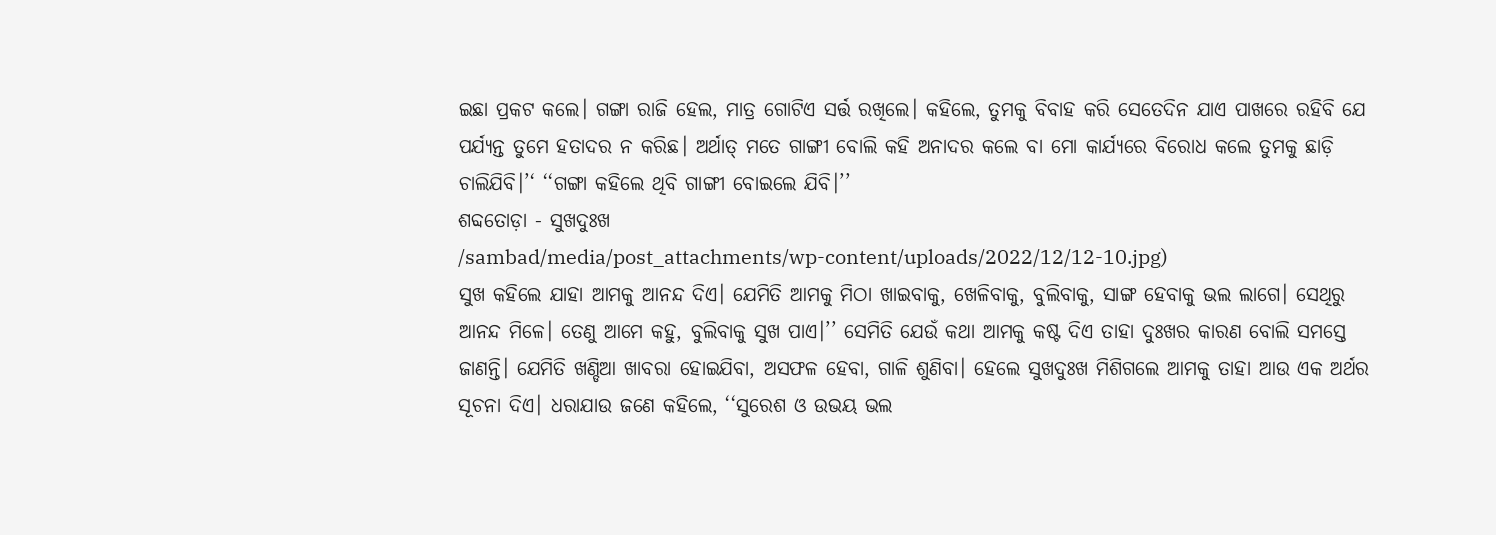ଇଛା ପ୍ରକଟ କଲେ। ଗଙ୍ଗା ରାଜି ହେଲ, ମାତ୍ର ଗୋଟିଏ ସର୍ତ୍ତ ରଖିଲେ। କହିଲେ, ତୁମକୁ ବିବାହ କରି ସେତେଦିନ ଯାଏ ପାଖରେ ରହିବି ଯେ ପର୍ଯ୍ୟନ୍ତ ତୁମେ ହତାଦର ନ କରିଛ। ଅର୍ଥାତ୍ ମତେ ଗାଙ୍ଗୀ ବୋଲି କହି ଅନାଦର କଲେ ବା ମୋ କାର୍ଯ୍ୟରେ ବିରୋଧ କଲେ ତୁମକୁ ଛାଡ଼ି ଚାଲିଯିବି।’‘ ‘‘ଗଙ୍ଗା କହିଲେ ଥିବି ଗାଙ୍ଗୀ ବୋଇଲେ ଯିବି।’’
ଶବ୍ଦତୋଡ଼ା - ସୁଖଦୁଃଖ
/sambad/media/post_attachments/wp-content/uploads/2022/12/12-10.jpg)
ସୁଖ କହିଲେ ଯାହା ଆମକୁ ଆନନ୍ଦ ଦିଏ। ଯେମିତି ଆମକୁ ମିଠା ଖାଇବାକୁ, ଖେଳିବାକୁ, ବୁଲିବାକୁ, ସାଙ୍ଗ ହେବାକୁ ଭଲ ଲାଗେ। ସେଥିରୁ ଆନନ୍ଦ ମିଳେ। ତେଣୁ ଆମେ କହୁ, ବୁଲିବାକୁ ସୁଖ ପାଏ।’’ ସେମିତି ଯେଉଁ କଥା ଆମକୁ କଷ୍ଟ ଦିଏ ତାହା ଦୁଃଖର କାରଣ ବୋଲି ସମସ୍ତେ ଜାଣନ୍ତି। ଯେମିତି ଖଣ୍ଡିଆ ଖାବରା ହୋଇଯିବା, ଅସଫଳ ହେବା, ଗାଳି ଶୁଣିବା। ହେଲେ ସୁଖଦୁଃଖ ମିଶିଗଲେ ଆମକୁ ତାହା ଆଉ ଏକ ଅର୍ଥର ସୂଚନା ଦିଏ। ଧରାଯାଉ ଜଣେ କହିଲେ, ‘‘ସୁରେଶ ଓ ଉଭୟ ଭଲ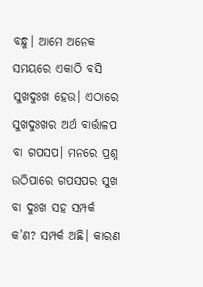ବନ୍ଧୁ। ଆମେ ଅନେକ ସମୟରେ ଏକାଠି ବସି ସୁଖଦୁଃଖ ହେଉ। ଏଠାରେ ସୁଖଦୁଃଖର ଅର୍ଥ ବାର୍ତ୍ତାଳପ ବା ଗପସପ। ମନରେ ପ୍ରଶ୍ନ ଉଠିପାରେ ଗପସପର ସୁଖ ବା ଦୁଃଖ ସହ ସମ୍ପର୍କ କ’ଣ? ସମ୍ପର୍କ ଅଛି। କାରଣ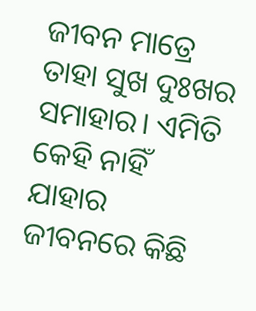ଜୀବନ ମାତ୍ରେ ତାହା ସୁଖ ଦୁଃଖର ସମାହାର। ଏମିତି କେହି ନାହିଁ ଯାହାର ଜୀବନରେ କିଛି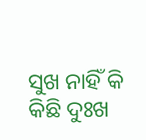ସୁଖ ନାହିଁ କି କିଛି ଦୁଃଖ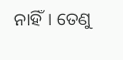ନାହିଁ। ତେଣୁ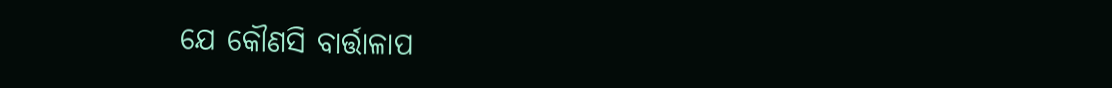ଯେ କୌଣସି ବାର୍ତ୍ତାଳାପ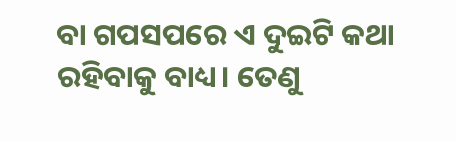ବା ଗପସପରେ ଏ ଦୁଇଟି କଥା ରହିବାକୁ ବାଧ୍ୟ। ତେଣୁ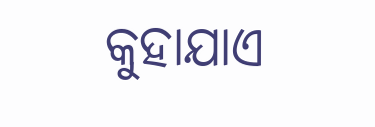କୁହାଯାଏ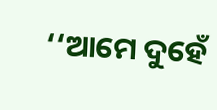‘‘ଆମେ ଦୁହେଁ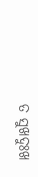ତ ସୁଖଦୁଃଖ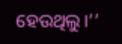ହେଉଥିଲୁ।’’